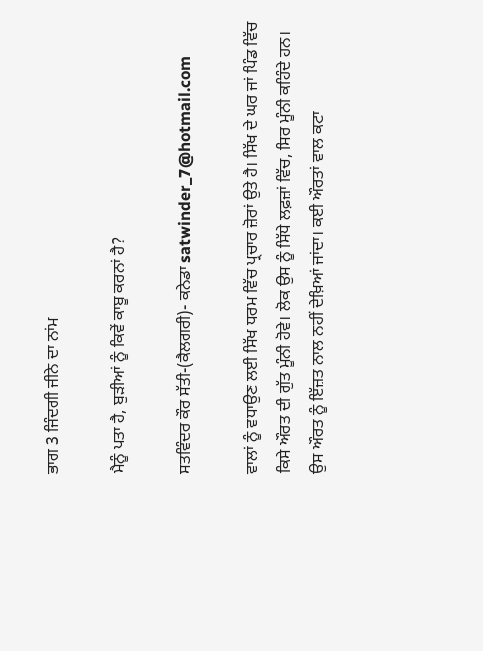ਭਾਗ 3 ਜਿੰਦਗੀ ਜੀਨੇ ਦਾ ਨਾਂਮ

ਮੈਨੂੰ ਪਤਾ ਹੈ, ਬੁੜੀਆਂ ਨੂੰ ਕਿਵੇਂ ਕਾਬੂ ਕਰਨਾਂ ਹੈ?

ਸਤਵਿੰਦਰ ਕੌਰ ਸੱਤੀ-(ਕੈਲਗਰੀ)- ਕਨੇਡਾ satwinder_7@hotmail.com

ਵਾਲਾਂ ਨੂੰ ਵਧਾਉਣ ਲਈ ਸਿੱਖ ਧਰਮ ਵਿੱਚ ਪ੍ਰਚਾਰ ਜ਼ੋਰਾਂ ਉਤੇ ਹੈ। ਸਿੱਖ ਦੇ ਘਰ ਜਾਂ ਪਿੰਡ ਵਿੱਚ ਕਿਸੇ ਔਰਤ ਦੀ ਗੁੱਤ ਮੂੰਨੀ ਹੋਵੇ। ਲੋਕ ਉਸ ਨੂੰ ਸਿੱਧੇ ਲਫ਼ਜ਼ਾਂ ਵਿੱਚ, ਸਿਰ ਮੂੰਨੀ ਕਹਿੰਦੇ ਹਨ। ਉਸ ਔਰਤ ਨੂੰ ਇੱਜ਼ਤ ਨਾਲ ਨਹੀਂ ਦੇਖ਼ਿਆਂ ਜਾਂਦਾ। ਕਈ ਔਰਤਾਂ ਵਾਲ ਕਟਾ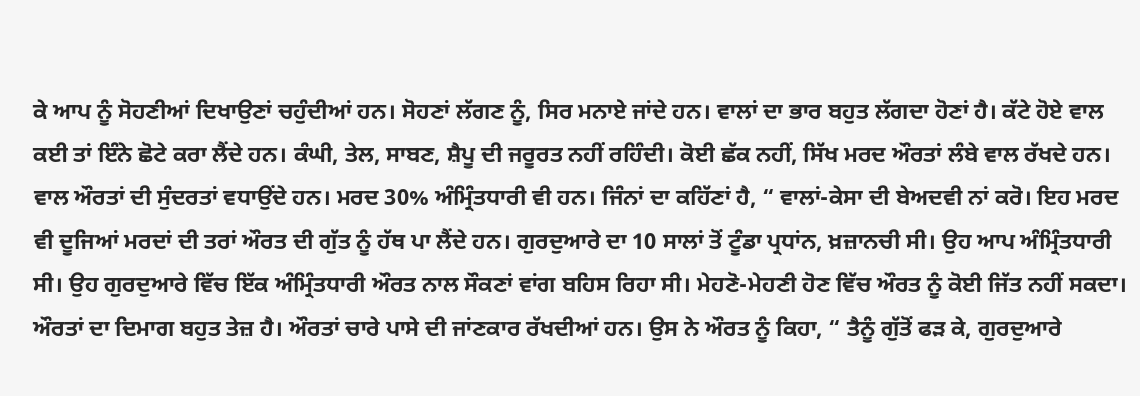ਕੇ ਆਪ ਨੂੰ ਸੋਹਣੀਆਂ ਦਿਖਾਉਣਾਂ ਚਹੁੰਦੀਆਂ ਹਨ। ਸੋਹਣਾਂ ਲੱਗਣ ਨੂੰ, ਸਿਰ ਮਨਾਏ ਜਾਂਦੇ ਹਨ। ਵਾਲਾਂ ਦਾ ਭਾਰ ਬਹੁਤ ਲੱਗਦਾ ਹੋਣਾਂ ਹੈ। ਕੱਟੇ ਹੋਏ ਵਾਲ ਕਈ ਤਾਂ ਇੰਨੇ ਛੋਟੇ ਕਰਾ ਲੈਂਦੇ ਹਨ। ਕੰਘੀ, ਤੇਲ, ਸਾਬਣ, ਸ਼ੈਪੂ ਦੀ ਜਰੂਰਤ ਨਹੀਂ ਰਹਿੰਦੀ। ਕੋਈ ਛੱਕ ਨਹੀਂ, ਸਿੱਖ ਮਰਦ ਔਰਤਾਂ ਲੰਬੇ ਵਾਲ ਰੱਖਦੇ ਹਨ। ਵਾਲ ਔਰਤਾਂ ਦੀ ਸੁੰਦਰਤਾਂ ਵਧਾਉਂਦੇ ਹਨ। ਮਰਦ 30% ਅੰਮ੍ਰਿੰਤਧਾਰੀ ਵੀ ਹਨ। ਜਿੰਨਾਂ ਦਾ ਕਹਿੱਣਾਂ ਹੈ, “ ਵਾਲਾਂ-ਕੇਸਾ ਦੀ ਬੇਅਦਵੀ ਨਾਂ ਕਰੋ। ਇਹ ਮਰਦ ਵੀ ਦੂਜਿਆਂ ਮਰਦਾਂ ਦੀ ਤਰਾਂ ਔਰਤ ਦੀ ਗੁੱਤ ਨੂੰ ਹੱਥ ਪਾ ਲੈਂਦੇ ਹਨ। ਗੁਰਦੁਆਰੇ ਦਾ 10 ਸਾਲਾਂ ਤੋਂ ਟੂੰਡਾ ਪ੍ਰਧਾਂਨ, ਖ਼ਜ਼ਾਨਚੀ ਸੀ। ਉਹ ਆਪ ਅੰਮ੍ਰਿੰਤਧਾਰੀ ਸੀ। ਉਹ ਗੁਰਦੁਆਰੇ ਵਿੱਚ ਇੱਕ ਅੰਮ੍ਰਿੰਤਧਾਰੀ ਔਰਤ ਨਾਲ ਸੌਕਣਾਂ ਵਾਂਗ ਬਹਿਸ ਰਿਹਾ ਸੀ। ਮੇਹਣੋ-ਮੇਹਣੀ ਹੋਣ ਵਿੱਚ ਔਰਤ ਨੂੰ ਕੋਈ ਜਿੱਤ ਨਹੀਂ ਸਕਦਾ। ਔਰਤਾਂ ਦਾ ਦਿਮਾਗ ਬਹੁਤ ਤੇਜ਼ ਹੈ। ਔਰਤਾਂ ਚਾਰੇ ਪਾਸੇ ਦੀ ਜਾਂਣਕਾਰ ਰੱਖਦੀਆਂ ਹਨ। ਉਸ ਨੇ ਔਰਤ ਨੂੰ ਕਿਹਾ, “ ਤੈਨੂੰ ਗੁੱਤੋਂ ਫੜ ਕੇ, ਗੁਰਦੁਆਰੇ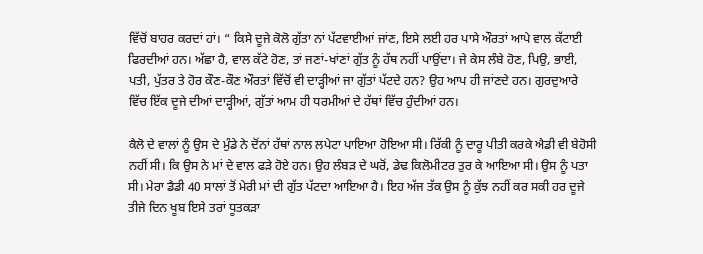ਵਿੱਚੋਂ ਬਾਹਰ ਕਰਦਾਂ ਹਾਂ। “ ਕਿਸੇ ਦੂਜੇ ਕੋਲੋ ਗੁੱਤਾ ਨਾਂ ਪੱਟਵਾਈਆਂ ਜਾਂਣ, ਇਸੇ ਲਈ ਹਰ ਪਾਸੇ ਔਰਤਾਂ ਆਪੇ ਵਾਲ ਕੱਟਾਈ ਫਿਰਦੀਆਂ ਹਨ। ਅੱਛਾ ਹੈ, ਵਾਲ ਕੱਟੇ ਹੋਣ, ਤਾਂ ਜਣਾਂ-ਖਾਂਣਾਂ ਗੁੱਤ ਨੂੰ ਹੱਥ ਨਹੀਂ ਪਾਉਂਦਾ। ਜੇ ਕੇਸ ਲੰਬੇ ਹੋਣ, ਪਿਉ, ਭਾਈ, ਪਤੀ, ਪੁੱਤਰ ਤੇ ਹੋਰ ਕੌਣ-ਕੌਣ ਔਰਤਾਂ ਵਿੱਚੋਂ ਵੀ ਦਾੜ੍ਹੀਆਂ ਜਾ ਗੁੱਤਾਂ ਪੱਟਦੇ ਹਨ? ਉਹ ਆਪ ਹੀ ਜਾਂਣਦੇ ਹਨ। ਗੁਰਦੁਆਰੇ ਵਿੱਚ ਇੱਕ ਦੂਜੇ ਦੀਆਂ ਦਾੜ੍ਹੀਆਂ, ਗੁੱਤਾਂ ਆਮ ਹੀ ਧਰਮੀਆਂ ਦੇ ਹੱਥਾਂ ਵਿੱਚ ਹੁੰਦੀਆਂ ਹਨ।

ਕੈਲੋ ਦੇ ਵਾਲਾਂ ਨੂੰ ਉਸ ਦੇ ਮੁੰਡੇ ਨੇ ਦੋਂਨਾਂ ਹੱਥਾਂ ਨਾਲ ਲਪੇਟਾ ਪਾਇਆ ਹੋਇਆ ਸੀ। ਰਿੱਕੀ ਨੂੰ ਦਾਰੂ ਪੀਤੀ ਕਰਕੇ ਐਡੀ ਵੀ ਬੇਹੋਸੀ ਨਹੀਂ ਸੀ। ਕਿ ਉਸ ਨੇ ਮਾਂ ਦੇ ਵਾਲ ਫੜੇ ਹੋਏ ਹਨ। ਉਹ ਲੰਬੜ ਦੇ ਘਰੋਂ, ਡੇਢ ਕਿਲੋਮੀਟਰ ਤੁਰ ਕੇ ਆਇਆ ਸੀ। ਉਸ ਨੂੰ ਪਤਾ ਸੀ। ਮੇਰਾ ਡੈਡੀ 40 ਸਾਲਾਂ ਤੋਂ ਮੇਰੀ ਮਾਂ ਦੀ ਗੁੱਤ ਪੱਟਦਾ ਆਇਆ ਹੈ। ਇਹ ਅੱਜ ਤੱਕ ਉਸ ਨੂੰ ਕੁੱਝ ਨਹੀਂ ਕਰ ਸਕੀ ਹਰ ਦੂਜੇ ਤੀਜੇ ਦਿਨ ਖੂਬ ਇਸੇ ਤਰਾਂ ਧੂਤਕੜਾ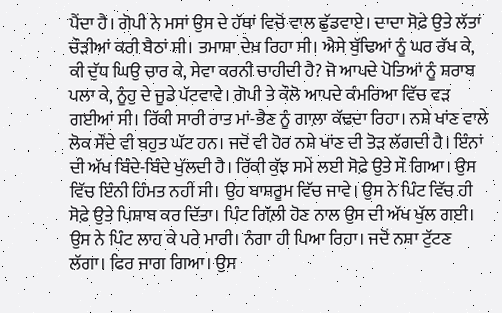ਪੈਂਦਾ ਹੈ। ਗੋਪੀ ਨੇ ਮਸਾਂ ਉਸ ਦੇ ਹੱਥਾਂ ਵਿਚੋਂ ਵਾਲ ਛੁੱਡਵਾਏ। ਦਾਦਾ ਸੋਫ਼ੇ ਉਤੇ ਲੱਤਾਂ ਚੌੜੀਆਂ ਕਰੀ ਬੈਠਾਂ ਸੀ। ਤਮਾਸ਼ਾ ਦੇਖ਼ ਰਿਹਾ ਸੀ। ਐਸੇ ਬੁੱਢਿਆਂ ਨੂੰ ਘਰ ਰੱਖ ਕੇ, ਕੀ ਦੁੱਧ ਘਿਉ ਚਾਰ ਕੇ, ਸੇਵਾ ਕਰਨੀ ਚਾਹੀਦੀ ਹੈ? ਜੋ ਆਪਦੇ ਪੋਤਿਆਂ ਨੂੰ ਸ਼ਰਾਬ ਪਲਾ ਕੇ, ਨੂੰਹੁ ਦੇ ਜੂਡੇ ਪੱਟਵਾਵੇ। ਗੋਪੀ ਤੇ ਕੌਲੋ ਆਪਦੇ ਕੰਮਰਿਆ ਵਿੱਚ ਵੜ ਗਈਆਂ ਸੀ। ਰਿੱਕੀ ਸਾਰੀ ਰਾਤ ਮਾਂ-ਭੈਣ ਨੂੰ ਗਾਲ਼ਾ ਕੱਢਦਾ ਰਿਹਾ। ਨਸ਼ੇ ਖਾਂਣ ਵਾਲੇ ਲੋਕ ਸੌਂਦੇ ਵੀ ਬਹੁਤ ਘੱਟ ਹਨ। ਜਦੋਂ ਵੀ ਹੋਰ ਨਸ਼ੇ ਖਾਂਣ ਦੀ ਤੋੜ ਲੱਗਦੀ ਹੈ। ਇੰਨਾਂ ਦੀ ਅੱਖ ਬਿੰਦੇ-ਬਿੰਦੇ ਖੁੱਲਦੀ ਹੈ। ਰਿੱਕੀ ਕੁੱਝ ਸਮੇਂ ਲਈ ਸੋਫ਼ੇ ਉਤੇ ਸੌ ਗਿਆ। ਉਸ ਵਿੱਚ ਇੰਨੀ ਹਿੰਮਤ ਨਹੀਂ ਸੀ। ਉਹ ਬਾਸ਼ਰੂਮ ਵਿੱਚ ਜਾਵੇ। ਉਸ ਨੇ ਪਿੰਟ ਵਿੱਚ ਹੀ ਸੋਫ਼ੇ ਉਤੇ ਪਿਸ਼ਾਬ ਕਰ ਦਿੱਤਾ। ਪਿੰਟ ਗਿੱਲ਼ੀ ਹੋਣ ਨਾਲ ਉਸ ਦੀ ਅੱਖ ਖੁੱਲ ਗਈ। ਉਸ ਨੇ ਪਿੰਟ ਲਾਹ ਕੇ ਪਰੇ ਮਾਰੀ। ਨੰਗਾ ਹੀ ਪਿਆ ਰਿਹਾ। ਜਦੋਂ ਨਸ਼ਾ ਟੁੱਟਣ ਲੱਗਾ। ਫਿਰ ਜਾਗ ਗਿਆ। ਉਸ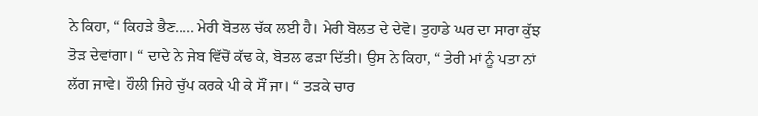ਨੇ ਕਿਹਾ, “ ਕਿਹੜੇ ਭੈਣ..... ਮੇਰੀ ਬੋਤਲ ਚੱਕ ਲਈ ਹੈ। ਮੇਰੀ ਬੋਲਤ ਦੇ ਦੇਵੋ। ਤੁਹਾਡੇ ਘਰ ਦਾ ਸਾਰਾ ਕੁੱਝ ਤੋੜ ਦੇਵਾਂਗਾ। “ ਦਾਦੇ ਨੇ ਜੇਬ ਵਿੱਚੋਂ ਕੱਢ ਕੇ, ਬੋਤਲ ਫੜਾ ਦਿੱਤੀ। ਉਸ ਨੇ ਕਿਹਾ, “ ਤੇਰੀ ਮਾਂ ਨੂੰ ਪਤਾ ਨਾਂ ਲੱਗ ਜਾਵੇ। ਹੌਲੀ ਜਿਹੇ ਚੁੱਪ ਕਰਕੇ ਪੀ ਕੇ ਸੌਂ ਜਾ। “ ਤੜਕੇ ਚਾਰ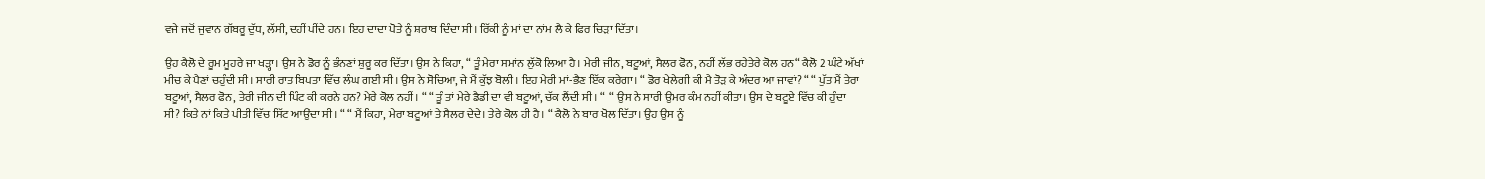ਵਜੇ ਜਦੋਂ ਜੁਵਾਨ ਗੱਬਰੂ ਦੁੱਧ, ਲੱਸੀ, ਦਹੀਂ ਪੀਂਦੇ ਹਨ। ਇਹ ਦਾਦਾ ਪੋਤੇ ਨੂੰ ਸ਼ਰਾਬ ਦਿੰਦਾ ਸੀ। ਰਿੱਕੀ ਨੂੰ ਮਾਂ ਦਾ ਨਾਂਮ ਲੈ ਕੇ ਫਿਰ ਚਿੜਾ ਦਿੱਤਾ।

ਉਹ ਕੈਲੋ ਦੇ ਰੂਮ ਮੂਹਰੇ ਜਾ ਖੜ੍ਹਾ। ਉਸ ਨੇ ਡੋਰ ਨੂੰ ਭੰਨਣਾਂ ਸ਼ੁਰੂ ਕਰ ਦਿੱਤਾ। ਉਸ ਨੇ ਕਿਹਾ, “ ਤੂੰ ਮੇਰਾ ਸਮਾਂਨ ਲੁੱਕੋ ਲਿਆ ਹੈ। ਮੇਰੀ ਜੀਨ, ਬਟੂਆਂ, ਸੈਲਰ ਫੋਨ, ਨਹੀਂ ਲੱਭ ਰਹੇਤੇਰੇ ਕੋਲ ਹਨ“ ਕੈਲੋ 2 ਘੰਟੇ ਅੱਖਾਂ ਮੀਚ ਕੇ ਪੈਣਾਂ ਚਹੁੰਦੀ ਸੀ। ਸਾਰੀ ਰਾਤ ਬਿਪਤਾ ਵਿੱਚ ਲੰਘ ਗਈ ਸੀ। ਉਸ ਨੇ ਸੋਚਿਆ, ਜੇ ਮੈਂ ਕੁੱਝ ਬੋਲੀ। ਇਹ ਮੇਰੀ ਮਾਂ-ਭੈਣ ਇੱਕ ਕਰੇਗਾ। “ ਡੋਰ ਖੇਲੇਗੀ ਕੀ ਮੈ ਤੋੜ ਕੇ ਅੰਦਰ ਆ ਜਾਵਾਂ? “ “ ਪੁੱਤ ਮੈਂ ਤੇਰਾ ਬਟੂਆਂ, ਸੈਲਰ ਫੋਨ, ਤੇਰੀ ਜੀਨ ਦੀ ਪਿੰਟ ਕੀ ਕਰਨੇ ਹਨ? ਮੇਰੇ ਕੋਲ ਨਹੀਂ। “ “ ਤੂੰ ਤਾਂ ਮੇਰੇ ਡੈਡੀ ਦਾ ਵੀ ਬਟੂਆਂ, ਚੱਕ ਲੈਂਦੀ ਸੀ। “  “ ਉਸ ਨੇ ਸਾਰੀ ਉਮਰ ਕੰਮ ਨਹੀਂ ਕੀਤਾ। ਉਸ ਦੇ ਬਟੂਏ ਵਿੱਚ ਕੀ ਹੁੰਦਾ ਸੀ? ਕਿਤੇ ਨਾਂ ਕਿਤੇ ਪੀਤੀ ਵਿੱਚ ਸਿੱਟ ਆਉਂਦਾ ਸੀ। “ “ ਮੈਂ ਕਿਹਾ, ਮੇਰਾ ਬਟੂਆਂ ਤੇ ਸੈਲਰ ਦੇਦੇ। ਤੇਰੇ ਕੋਲ ਹੀ ਹੈ। “ ਕੈਲੋ ਨੇ ਬਾਰ ਖੋਲ ਦਿੱਤਾ। ਉਹ ਉਸ ਨੂੰ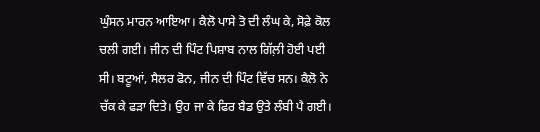ਘੁੰਸਨ ਮਾਰਨ ਆਇਆ। ਕੈਲੋ ਪਾਸੇ ਤੋ ਦੀ ਲੰਘ ਕੇ, ਸੋਫ਼ੇ ਕੋਲ ਚਲੀ ਗਈ। ਜੀਨ ਦੀ ਪਿੰਟ ਪਿਸ਼ਾਬ ਨਾਲ ਗਿੱਲ਼ੀ ਹੋਈ ਪਈ ਸੀ। ਬਟੂਆਂ, ਸੈਲਰ ਫੋਨ, ਜੀਨ ਦੀ ਪਿੰਟ ਵਿੱਚ ਸਨ। ਕੈਲੋ ਨੇ ਚੱਕ ਕੇ ਫੜਾ ਦਿਤੇ। ਉਹ ਜਾ ਕੇ ਫਿਰ ਬੈਡ ਉਤੇ ਲੰਬੀ ਪੈ ਗਈ।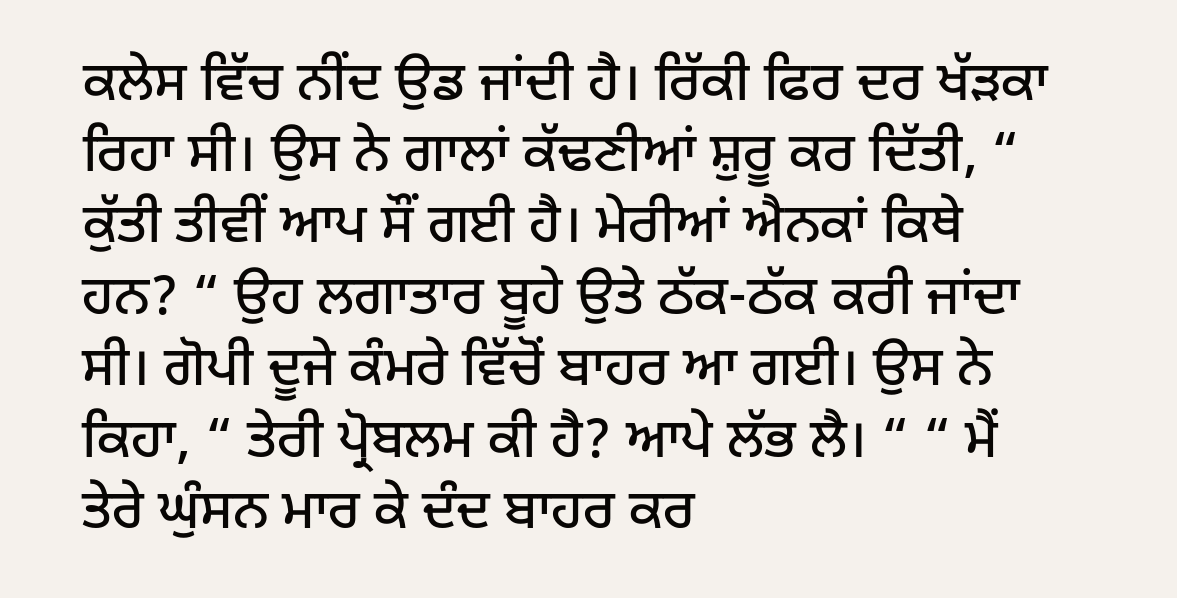ਕਲੇਸ ਵਿੱਚ ਨੀਂਦ ਉਡ ਜਾਂਦੀ ਹੈ। ਰਿੱਕੀ ਫਿਰ ਦਰ ਖੱੜਕਾ ਰਿਹਾ ਸੀ। ਉਸ ਨੇ ਗਾਲਾਂ ਕੱਢਣੀਆਂ ਸ਼ੁਰੂ ਕਰ ਦਿੱਤੀ, “ ਕੁੱਤੀ ਤੀਵੀਂ ਆਪ ਸੌਂ ਗਈ ਹੈ। ਮੇਰੀਆਂ ਐਨਕਾਂ ਕਿਥੇ ਹਨ? “ ਉਹ ਲਗਾਤਾਰ ਬੂਹੇ ਉਤੇ ਠੱਕ-ਠੱਕ ਕਰੀ ਜਾਂਦਾ ਸੀ। ਗੋਪੀ ਦੂਜੇ ਕੰਮਰੇ ਵਿੱਚੋਂ ਬਾਹਰ ਆ ਗਈ। ਉਸ ਨੇ ਕਿਹਾ, “ ਤੇਰੀ ਪ੍ਰੋਬਲਮ ਕੀ ਹੈ? ਆਪੇ ਲੱਭ ਲੈ। “ “ ਮੈਂ ਤੇਰੇ ਘੁੰਸਨ ਮਾਰ ਕੇ ਦੰਦ ਬਾਹਰ ਕਰ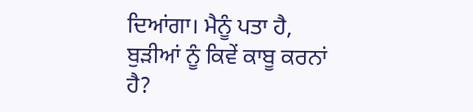ਦਿਆਂਗਾ। ਮੈਨੂੰ ਪਤਾ ਹੈ, ਬੁੜੀਆਂ ਨੂੰ ਕਿਵੇਂ ਕਾਬੂ ਕਰਨਾਂ ਹੈ?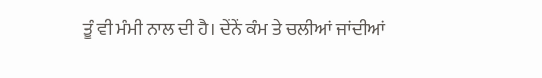ਤੂੰ ਵੀ ਮੰਮੀ ਨਾਲ ਦੀ ਹੈ। ਦੇਂਨੇਂ ਕੰਮ ਤੇ ਚਲੀਆਂ ਜਾਂਦੀਆਂ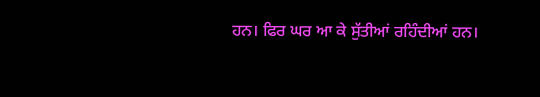ਹਨ। ਫਿਰ ਘਰ ਆ ਕੇ ਸੁੱਤੀਆਂ ਰਹਿੰਦੀਆਂ ਹਨ।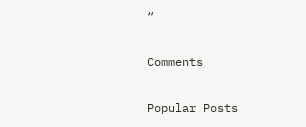“

Comments

Popular Posts